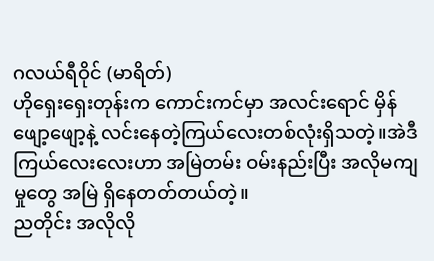ဂလယ်ရီဝိုင် (မာရိတ်)
ဟိုရှေးရှေးတုန်းက ကောင်းကင်မှာ အလင်းရောင် မှိန်ဖျော့ဖျော့နဲ့ လင်းနေတဲ့ကြယ်လေးတစ်လုံးရှိသတဲ့။အဲဒီကြယ်လေးလေးဟာ အမြဲတမ်း ဝမ်းနည်းပြီး အလိုမကျမှုတွေ အမြဲ ရှိနေတတ်တယ်တဲ့။
ညတိုင်း အလိုလို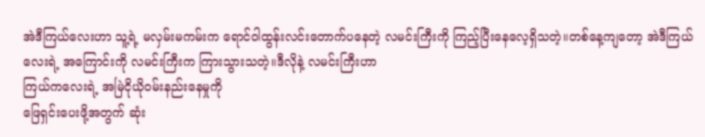အဲဒီကြယ်လေးဟာ သူ့ရဲ့ မလှမ်းမကမ်းက ရောင်ဝါထွန်းလင်းတောက်ပနေတဲ့ လမင်းကြီးကို ကြည့်ပြီးနေလေ့ရှိသတဲ့။တစ်နေ့ကျတော့ အဲဒီကြယ်လေးရဲ့ အကြောင်းကို လမင်းကြီးက ကြားသွားသတဲ့။ဒီလိုနဲ့ လမင်းကြီးဟာ
ကြယ်ကလေးရဲ့ အမြဲငိုယိုဝမ်းနည်းနေမှုကို
ဖြေရှင်းပေးဖို့အတွက် ဆုံး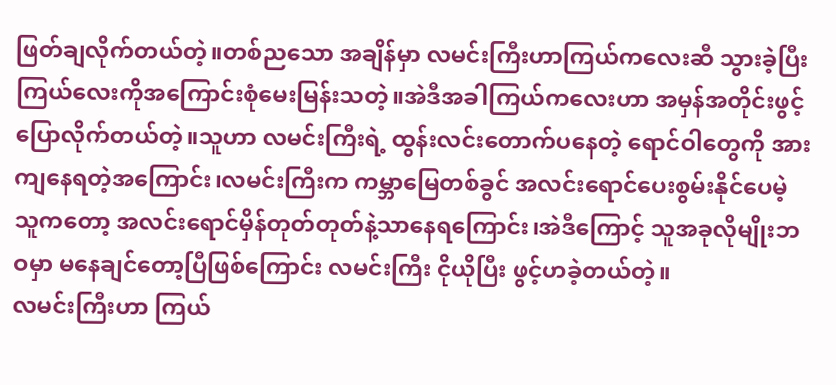ဖြတ်ချလိုက်တယ်တဲ့။တစ်ညသော အချိန်မှာ လမင်းကြီးဟာကြယ်ကလေးဆီ သွားခဲ့ပြီး ကြယ်လေးကိုအကြောင်းစုံမေးမြန်းသတဲ့။အဲဒီအခါကြယ်ကလေးဟာ အမှန်အတိုင်းဖွင့်ပြောလိုက်တယ်တဲ့။သူဟာ လမင်းကြီးရဲ့ ထွန်းလင်းတောက်ပနေတဲ့ ရောင်ဝါတွေကို အားကျနေရတဲ့အကြောင်း၊လမင်းကြီးက ကမ္ဘာမြေတစ်ခွင် အလင်းရောင်ပေးစွမ်းနိုင်ပေမဲ့ သူကတော့ အလင်းရောင်မှိန်တုတ်တုတ်နဲ့သာနေရကြောင်း၊အဲဒီကြောင့် သူအခုလိုမျိုးဘဝမှာ မနေချင်တော့ပြီဖြစ်ကြောင်း လမင်းကြီး ငိုယိုပြီး ဖွင့်ဟခဲ့တယ်တဲ့။
လမင်းကြီးဟာ ကြယ်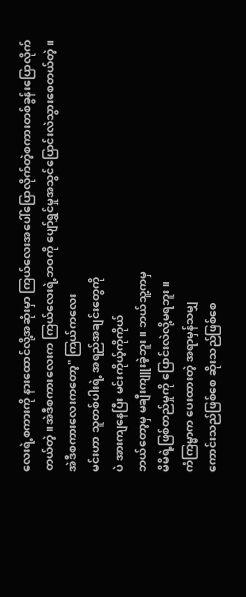လေးရဲ့စကားကို နားထောင်လို့အဆုံးမှာ ကြယ်လေးအပေါ်ပြောလိုက်တဲ့စကားတစ်ခွန်းပြောလိုက်တယ်တဲ့။အဲဒီစကားလေးက ကြယ်လေးရဲ့ဘဝကို ပျော်ရွှင်မှုအသွင်ပြောင်းလဲသွားစေတယ်တဲ့။
အဲဒီစကားလေးကတော့" ကြယ်ကလေး
မင်းဟာ သူတစ်ပါးရဲ့ အရည်အချင်းတွေကို
ပဲ အားကျနေပြီး မင်းကိုယ့်ကိုကိုယ်
ဘယ်တော့မှ မချီးကျူးခဲ့ဘူး။ ဘယ်သူ့ကမှ
မိမိရဲ့ဖြစ်တည်မှုကို ပြောင်းလဲလို့မရဘူး။
ကံကြမ္မာက ပေးထားတဲ့ အရာမှန်သမျှ
ကောင်းသည်ဖြစ်စေ ဆိုးသည်ဖြစ်စေ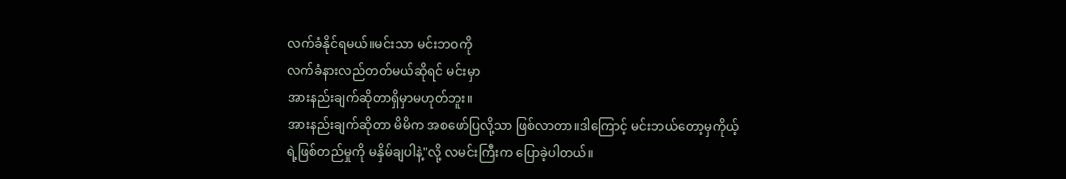လက်ခံနိုင်ရမယ်။မင်းသာ မင်းဘဝကို
လက်ခံနားလည်တတ်မယ်ဆိုရင် မင်းမှာ
အားနည်းချက်ဆိုတာရှိမှာမဟုတ်ဘူး။
အားနည်းချက်ဆိုတာ မိမိက အစဖော်ပြလို့သာ ဖြစ်လာတာ။ဒါကြောင့် မင်းဘယ်တော့မှကိုယ့်ရဲ့ဖြစ်တည်မှုကို မနှိမ်ချပါနဲ့"လို့ လမင်းကြီးက ပြောခဲ့ပါတယ်။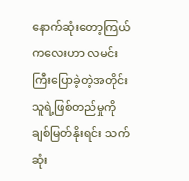နောက်ဆုံးတော့ကြယ်ကလေးဟာ လမင်းကြီးပြောခဲ့တဲ့အတိုင်း သူရဲ့ဖြစ်တည်မှုကို ချစ်မြတ်နိုးရင်း သက်ဆုံး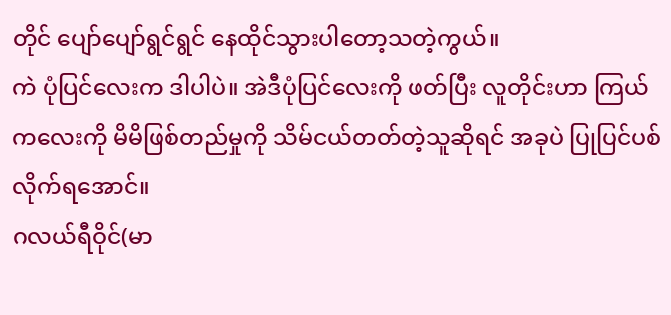တိုင် ပျော်ပျော်ရွင်ရွင် နေထိုင်သွားပါတော့သတဲ့ကွယ်။
ကဲ ပုံပြင်လေးက ဒါပါပဲ။ အဲဒီပုံပြင်လေးကို ဖတ်ပြီး လူတိုင်းဟာ ကြယ်ကလေးကို မိမိဖြစ်တည်မှုကို သိမ်ငယ်တတ်တဲ့သူဆိုရင် အခုပဲ ပြုပြင်ပစ်လိုက်ရအောင်။
ဂလယ်ရီဝိုင်(မာ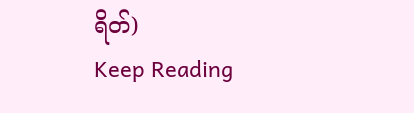ရိတ်)
Keep Reading